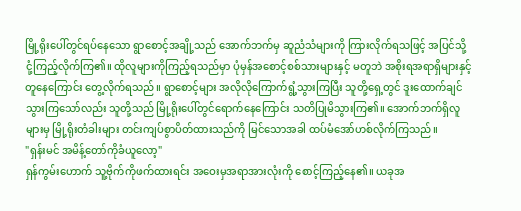မြို့ရိုးပေါ်တွင်ရပ်နေသော ရွာစောင့်အချို့သည် အောက်ဘက်မှ ဆူညံသံများကို ကြားလိုက်ရသဖြင့် အပြင်သို့ ငုံ့ကြည့်လိုက်ကြ၏။ ထိုလူများကိုကြည့်ရသည်မှာ ပုံမှန်အစောင့်စစ်သားများနှင့် မတူဘဲ အစိုးရအရာရှိများနှင့် တူနေကြောင်း တွေ့လိုက်ရသည်။ ရွာစောင့်များ အလိုလိုကြောက်ရွံ့သွားကြပြီး သူတို့ရှေ့တွင် ဒူးထောက်ချင်သွားကြသော်လည်း သူတို့သည် မြို့ရိုးပေါ်တွင်ရောက်နေကြောင်း သတိပြုမိသွားကြ၏။ အောက်ဘက်ရှိလူများမှ မြို့ရိုးတံခါးများ တင်းကျပ်စွာပိတ်ထားသည်ကို မြင်သောအခါ ထပ်မံအော်ဟစ်လိုက်ကြသည်။
"ရှန်းမင် အမိန့်တော်ကိုခံယူလော့"
ရှန်ကွမ်းဟောက် သူ့ဗိုက်ကိုဖက်ထားရင်း အဝေးမှအရာအားလုံးကို စောင့်ကြည့်နေ၏။ ယခုအ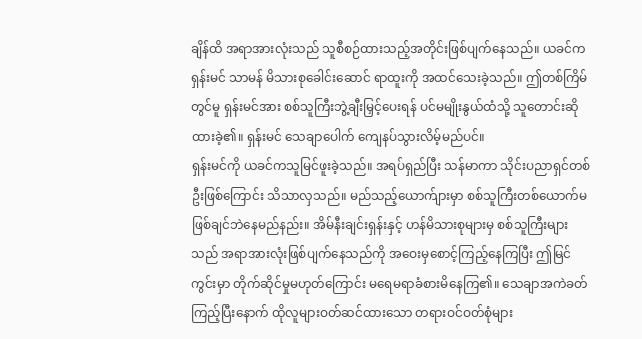ချိန်ထိ အရာအားလုံးသည် သူစီစဉ်ထားသည့်အတိုင်းဖြစ်ပျက်နေသည်။ ယခင်က ရှန်းမင် သာမန် မိသားစုခေါင်းဆောင် ရာထူးကို အထင်သေးခဲ့သည်။ ဤတစ်ကြိမ်တွင်မူ ရှန်းမင်အား စစ်သူကြီးဘွဲ့ချီးမြှင့်ပေးရန် ပင်မမျိုးနွယ်ထံသို့ သူတောင်းဆိုထားခဲ့၏။ ရှန်းမင် သေချာပေါက် ကျေနပ်သွားလိမ့်မည်ပင်။
ရှန်းမင်ကို ယခင်ကသူမြင်ဖူးခဲ့သည်။ အရပ်ရှည်ပြီး သန်မာကာ သိုင်းပညာရှင်တစ်ဦးဖြစ်ကြောင်း သိသာလှသည်။ မည်သည့်ယောက်ျားမှာ စစ်သူကြီးတစ်ယောက်မဖြစ်ချင်ဘဲနေမည်နည်း။ အိမ်နီးချင်းရှန်းနှင့် ဟန်မိသားစုများမှ စစ်သူကြီးများသည် အရာအားလုံးဖြစ်ပျက်နေသည်ကို အဝေးမှစောင့်ကြည့်နေကြပြီး ဤမြင်ကွင်းမှာ တိုက်ဆိုင်မှုမဟုတ်ကြောင်း မရေမရာခံစားမိနေကြ၏။ သေချာအကဲခတ်ကြည့်ပြီးနောက် ထိုလူများဝတ်ဆင်ထားသော တရားဝင်ဝတ်စုံများ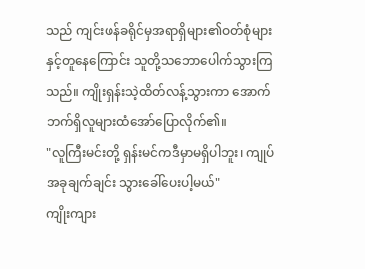သည် ကျင်းဖန်ခရိုင်မှအရာရှိများ၏ဝတ်စုံများနှင့်တူနေကြောင်း သူတို့သဘောပေါက်သွားကြသည်။ ကျိုးရှန်းသဲ့ထိတ်လန့်သွားကာ အောက်ဘက်ရှိလူများထံအော်ပြောလိုက်၏။
"လူကြီးမင်းတို့ ရှန်းမင်ကဒီမှာမရှိပါဘူး၊ ကျုပ်အခုချက်ချင်း သွားခေါ်ပေးပါ့မယ်"
ကျိုးကျား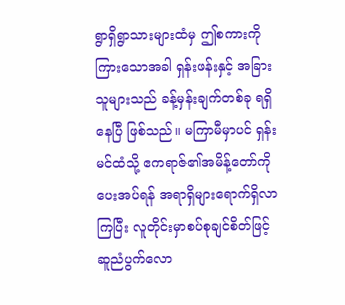ရွာရှိရွာသားများထံမှ ဤစကားကို ကြားသောအခါ ရှန်းဖန်းနှင့် အခြားသူများသည် ခန့်မှန်းချက်တစ်ခု ရရှိနေပြီ ဖြစ်သည်။ မကြာမီမှာပင် ရှန်းမင်ထံသို့ ဧကရာဇ်၏အမိန့်တော်ကို ပေးအပ်ရန် အရာရှိများရောက်ရှိလာကြပြီး လူတိုင်းမှာစပ်စုချင်စိတ်ဖြင့် ဆူညံပွက်လော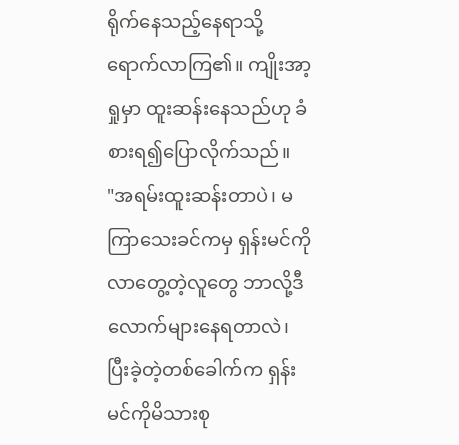ရိုက်နေသည့်နေရာသို့ ရောက်လာကြ၏။ ကျိုးအာ့ရှုမှာ ထူးဆန်းနေသည်ဟု ခံစားရ၍ပြောလိုက်သည်။
"အရမ်းထူးဆန်းတာပဲ၊ မကြာသေးခင်ကမှ ရှန်းမင်ကိုလာတွေ့တဲ့လူတွေ ဘာလို့ဒီလောက်များနေရတာလဲ၊ ပြီးခဲ့တဲ့တစ်ခေါက်က ရှန်းမင်ကိုမိသားစု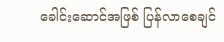ခေါင်းဆောင်အဖြစ် ပြန်လာစေချင်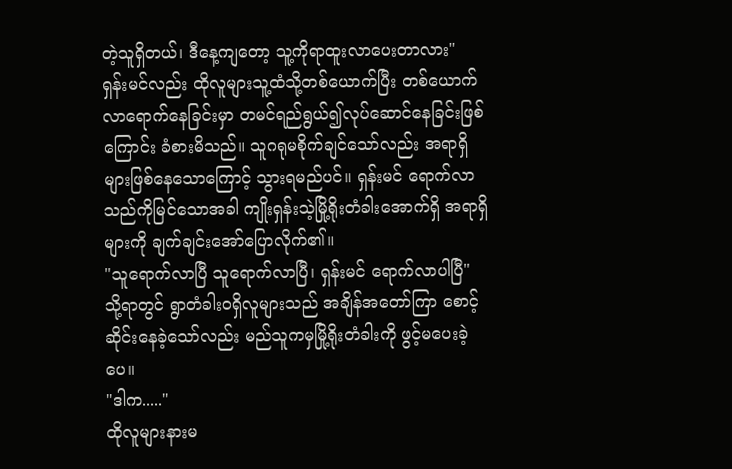တဲ့သူရှိတယ်၊ ဒီနေ့ကျတော့ သူ့ကိုရာထူးလာပေးတာလား"
ရှန်းမင်လည်း ထိုလူများသူ့ထံသို့တစ်ယောက်ပြီး တစ်ယောက်လာရောက်နေခြင်းမှာ တမင်ရည်ရွယ်၍လုပ်ဆောင်နေခြင်းဖြစ်ကြောင်း ခံစားမိသည်။ သူဂရုမစိုက်ချင်သော်လည်း အရာရှိများဖြစ်နေသောကြောင့် သွားရမည်ပင်။ ရှန်းမင် ရောက်လာသည်ကိုမြင်သောအခါ ကျိုးရှန်းသဲ့မြို့ရိုးတံခါးအောက်ရှိ အရာရှိများကို ချက်ချင်းအော်ပြောလိုက်၏။
"သူရောက်လာပြီ သူရောက်လာပြီ၊ ရှန်းမင် ရောက်လာပါပြီ"
သို့ရာတွင် ရွာတံခါးဝရှိလူများသည် အချိန်အတော်ကြာ စောင့်ဆိုင်းနေခဲ့သော်လည်း မည်သူကမှမြို့ရိုးတံခါးကို ဖွင့်မပေးခဲ့ပေ။
"ဒါက....."
ထိုလူများနားမ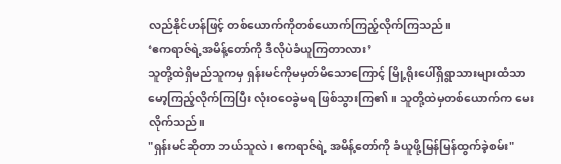လည်နိုင်ဟန်ဖြင့် တစ်ယောက်ကိုတစ်ယောက်ကြည့်လိုက်ကြသည်။
‘ဧကရာဇ်ရဲ့အမိန့်တော်ကို ဒီလိုပဲခံယူကြတာလား’
သူတို့ထဲရှိမည်သူကမှ ရှန်းမင်ကိုမမှတ်မိသောကြောင့် မြို့ရိုးပေါ်ရှိရွာသားများထံသာ မော့ကြည့်လိုက်ကြပြီး လုံးဝဝေခွဲမရ ဖြစ်သွားကြ၏။ သူတို့ထဲမှတစ်ယောက်က မေးလိုက်သည်။
"ရှန်းမင်ဆိုတာ ဘယ်သူလဲ၊ ဧကရာဇ်ရဲ့ အမိန့်တော်ကို ခံယူဖို့မြန်မြန်ထွက်ခဲ့စမ်း"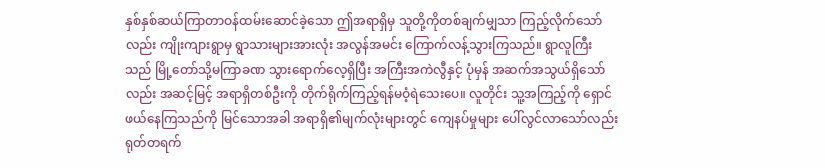နှစ်နှစ်ဆယ်ကြာတာဝန်ထမ်းဆောင်ခဲ့သော ဤအရာရှိမှ သူတို့ကိုတစ်ချက်မျှသာ ကြည့်လိုက်သော်လည်း ကျိုးကျားရွာမှ ရွာသားများအားလုံး အလွန်အမင်း ကြောက်လန့်သွားကြသည်။ ရွာလူကြီးသည် မြို့တော်သို့မကြာခဏ သွားရောက်လေ့ရှိပြီး အကြီးအကဲလွီနှင့် ပုံမှန် အဆက်အသွယ်ရှိသော်လည်း အဆင့်မြင့် အရာရှိတစ်ဦးကို တိုက်ရိုက်ကြည့်ရန်မဝံ့ရဲသေးပေ။ လူတိုင်း သူ့အကြည့်ကို ရှောင်ဖယ်နေကြသည်ကို မြင်သောအခါ အရာရှိ၏မျက်လုံးများတွင် ကျေနပ်မှုများ ပေါ်လွင်လာသော်လည်း ရုတ်တရက်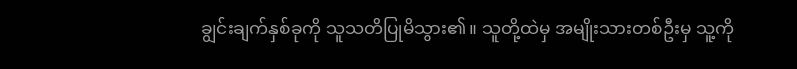ချွင်းချက်နှစ်ခုကို သူသတိပြုမိသွား၏။ သူတို့ထဲမှ အမျိုးသားတစ်ဦးမှ သူ့ကို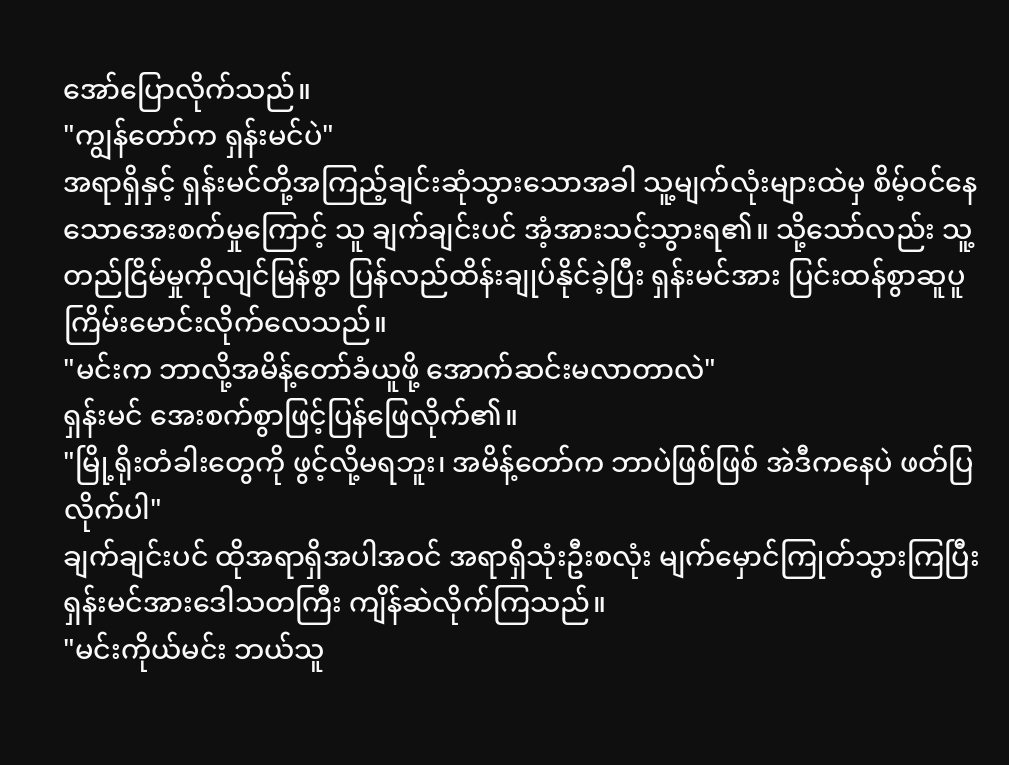အော်ပြောလိုက်သည်။
"ကျွန်တော်က ရှန်းမင်ပဲ"
အရာရှိနှင့် ရှန်းမင်တို့အကြည့်ချင်းဆုံသွားသောအခါ သူ့မျက်လုံးများထဲမှ စိမ့်ဝင်နေသောအေးစက်မှုကြောင့် သူ ချက်ချင်းပင် အံ့အားသင့်သွားရ၏။ သို့သော်လည်း သူ့တည်ငြိမ်မှုကိုလျင်မြန်စွာ ပြန်လည်ထိန်းချုပ်နိုင်ခဲ့ပြီး ရှန်းမင်အား ပြင်းထန်စွာဆူပူကြိမ်းမောင်းလိုက်လေသည်။
"မင်းက ဘာလို့အမိန့်တော်ခံယူဖို့ အောက်ဆင်းမလာတာလဲ"
ရှန်းမင် အေးစက်စွာဖြင့်ပြန်ဖြေလိုက်၏။
"မြို့ရိုးတံခါးတွေကို ဖွင့်လို့မရဘူး၊ အမိန့်တော်က ဘာပဲဖြစ်ဖြစ် အဲဒီကနေပဲ ဖတ်ပြလိုက်ပါ"
ချက်ချင်းပင် ထိုအရာရှိအပါအဝင် အရာရှိသုံးဦးစလုံး မျက်မှောင်ကြုတ်သွားကြပြီး ရှန်းမင်အားဒေါသတကြီး ကျိန်ဆဲလိုက်ကြသည်။
"မင်းကိုယ်မင်း ဘယ်သူ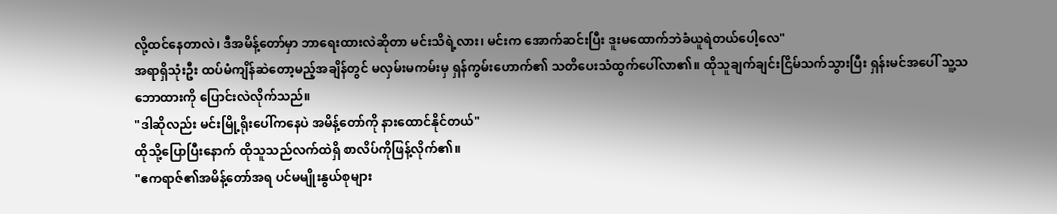လို့ထင်နေတာလဲ၊ ဒီအမိန့်တော်မှာ ဘာရေးထားလဲဆိုတာ မင်းသိရဲ့လား၊ မင်းက အောက်ဆင်းပြီး ဒူးမထောက်ဘဲခံယူရဲတယ်ပေါ့လေ"
အရာရှိသုံးဦး ထပ်မံကျိန်ဆဲတော့မည့်အချိန်တွင် မလှမ်းမကမ်းမှ ရှန်ကွမ်းဟောက်၏ သတိပေးသံထွက်ပေါ်လာ၏။ ထိုသူချက်ချင်းငြိမ်သက်သွားပြီး ရှန်းမင်အပေါ် သူ့သဘောထားကို ပြောင်းလဲလိုက်သည်။
"ဒါဆိုလည်း မင်းမြို့ရိုးပေါ်ကနေပဲ အမိန့်တော်ကို နားထောင်နိုင်တယ်"
ထိုသို့ပြောပြီးနောက် ထိုသူသည်လက်ထဲရှိ စာလိပ်ကိုဖြန့်လိုက်၏။
"ဧကရာဇ်၏အမိန့်တော်အရ ပင်မမျိုးနွယ်စုများ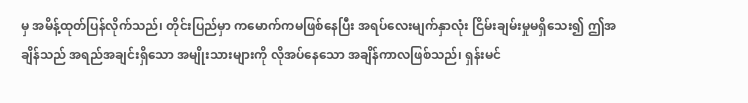မှ အမိန့်ထုတ်ပြန်လိုက်သည်၊ တိုင်းပြည်မှာ ကမောက်ကမဖြစ်နေပြီး အရပ်လေးမျက်နှာလုံး ငြိမ်းချမ်းမှုမရှိသေး၍ ဤအချိန်သည် အရည်အချင်းရှိသော အမျိုးသားများကို လိုအပ်နေသော အချိန်ကာလဖြစ်သည်၊ ရှန်းမင်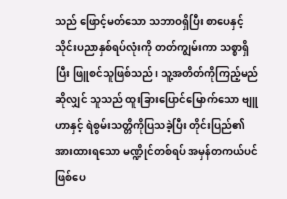သည် ဖြောင့်မတ်သော သဘာဝရှိပြီး စာပေနှင့် သိုင်းပညာနှစ်ရပ်လုံးကို တတ်ကျွမ်းကာ သစ္စာရှိပြီး ဖြူစင်သူဖြစ်သည်၊ သူ့အတိတ်ကိုကြည့်မည်ဆိုလျှင် သူသည် ထူးခြားပြောင်မြောက်သော ဗျူဟာနှင့် ရဲစွမ်းသတ္တိကိုပြသခဲ့ပြီး တိုင်းပြည်၏အားထားရသော မဏ္ဍိုင်တစ်ရပ် အမှန်တကယ်ပင်ဖြစ်ပေ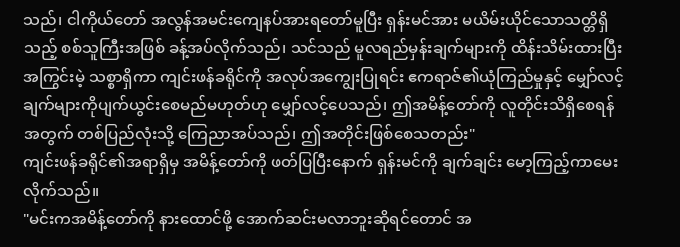သည်၊ ငါကိုယ်တော် အလွန်အမင်းကျေနပ်အားရတော်မူပြီး ရှန်းမင်အား မယိမ်းယိုင်သောသတ္တိရှိသည့် စစ်သူကြီးအဖြစ် ခန့်အပ်လိုက်သည်၊ သင်သည် မူလရည်မှန်းချက်များကို ထိန်းသိမ်းထားပြီး အကြွင်းမဲ့ သစ္စာရှိကာ ကျင်းဖန်ခရိုင်ကို အလုပ်အကျွေးပြုရင်း ဧကရာဇ်၏ယုံကြည်မှုနှင့် မျှော်လင့်ချက်များကိုပျက်ယွင်းစေမည်မဟုတ်ဟု မျှော်လင့်ပေသည်၊ ဤအမိန့်တော်ကို လူတိုင်းသိရှိစေရန်အတွက် တစ်ပြည်လုံးသို့ ကြေညာအပ်သည်၊ ဤအတိုင်းဖြစ်စေသတည်း"
ကျင်းဖန်ခရိုင်၏အရာရှိမှ အမိန့်တော်ကို ဖတ်ပြပြီးနောက် ရှန်းမင်ကို ချက်ချင်း မော့ကြည့်ကာမေးလိုက်သည်။
"မင်းကအမိန့်တော်ကို နားထောင်ဖို့ အောက်ဆင်းမလာဘူးဆိုရင်တောင် အ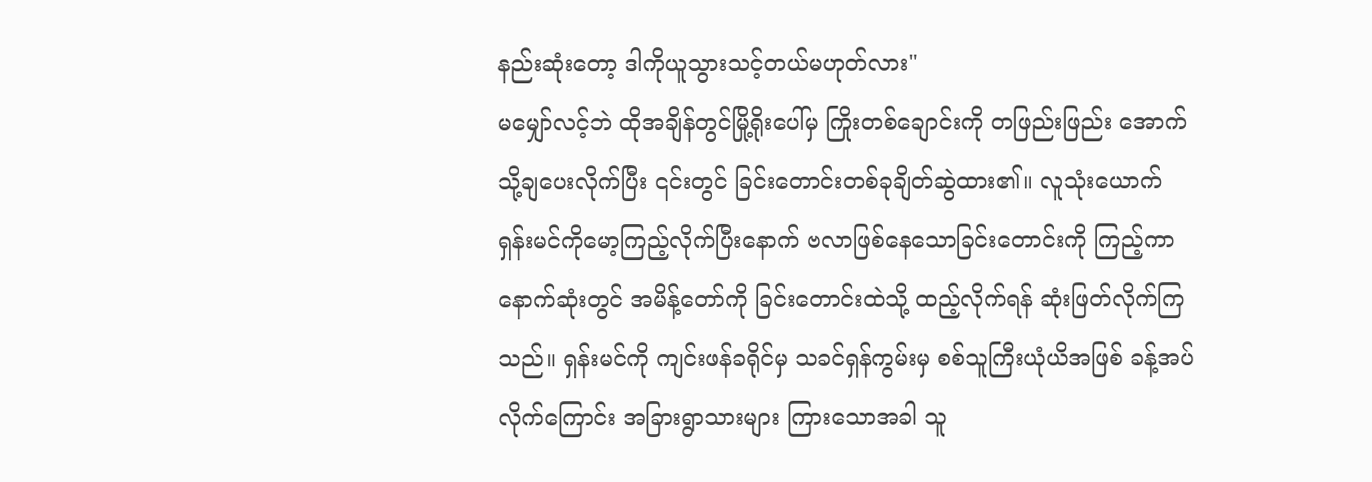နည်းဆုံးတော့ ဒါကိုယူသွားသင့်တယ်မဟုတ်လား"
မမျှော်လင့်ဘဲ ထိုအချိန်တွင်မြို့ရိုးပေါ်မှ ကြိုးတစ်ချောင်းကို တဖြည်းဖြည်း အောက်သို့ချပေးလိုက်ပြီး ၎င်းတွင် ခြင်းတောင်းတစ်ခုချိတ်ဆွဲထား၏။ လူသုံးယောက် ရှန်းမင်ကိုမော့ကြည့်လိုက်ပြီးနောက် ဗလာဖြစ်နေသောခြင်းတောင်းကို ကြည့်ကာ နောက်ဆုံးတွင် အမိန့်တော်ကို ခြင်းတောင်းထဲသို့ ထည့်လိုက်ရန် ဆုံးဖြတ်လိုက်ကြသည်။ ရှန်းမင်ကို ကျင်းဖန်ခရိုင်မှ သခင်ရှန်ကွမ်းမှ စစ်သူကြီးယုံယိအဖြစ် ခန့်အပ်လိုက်ကြောင်း အခြားရွာသားများ ကြားသောအခါ သူ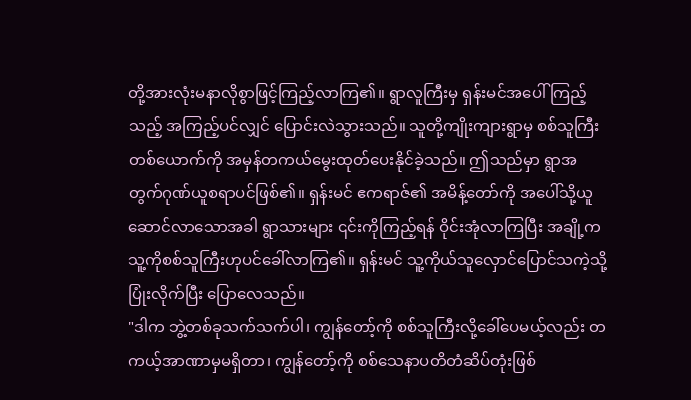တို့အားလုံးမနာလိုစွာဖြင့်ကြည့်လာကြ၏။ ရွာလူကြီးမှ ရှန်းမင်အပေါ်ကြည့်သည့် အကြည့်ပင်လျှင် ပြောင်းလဲသွားသည်။ သူတို့ကျိုးကျားရွာမှ စစ်သူကြီးတစ်ယောက်ကို အမှန်တကယ်မွေးထုတ်ပေးနိုင်ခဲ့သည်။ ဤသည်မှာ ရွာအတွက်ဂုဏ်ယူစရာပင်ဖြစ်၏။ ရှန်းမင် ဧကရာဇ်၏ အမိန့်တော်ကို အပေါ်သို့ယူဆောင်လာသောအခါ ရွာသားများ ၎င်းကိုကြည့်ရန် ဝိုင်းအုံလာကြပြီး အချို့ကသူ့ကိုစစ်သူကြီးဟုပင်ခေါ်လာကြ၏။ ရှန်းမင် သူ့ကိုယ်သူလှောင်ပြောင်သကဲ့သို့ပြုံးလိုက်ပြီး ပြောလေသည်။
"ဒါက ဘွဲ့တစ်ခုသက်သက်ပါ၊ ကျွန်တော့်ကို စစ်သူကြီးလို့ခေါ်ပေမယ့်လည်း တကယ့်အာဏာမှမရှိတာ၊ ကျွန်တော့်ကို စစ်သေနာပတိတံဆိပ်တုံးဖြစ်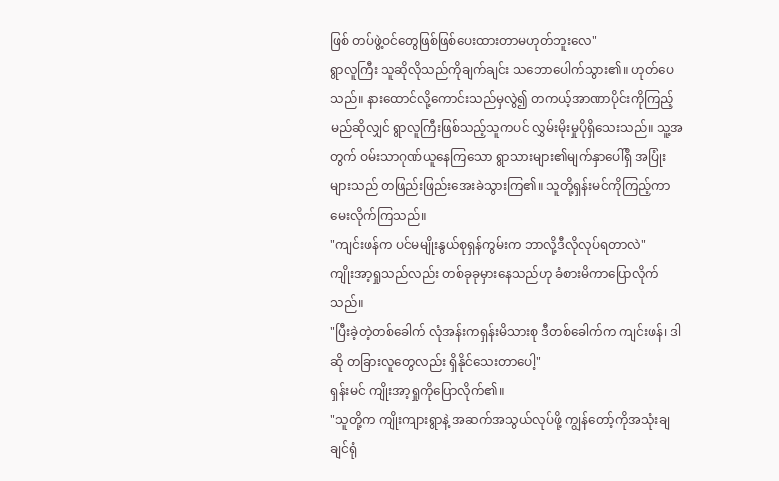ဖြစ် တပ်ဖွဲ့ဝင်တွေဖြစ်ဖြစ်ပေးထားတာမဟုတ်ဘူးလေ"
ရွာလူကြီး သူဆိုလိုသည်ကိုချက်ချင်း သဘောပေါက်သွား၏။ ဟုတ်ပေသည်။ နားထောင်လို့ကောင်းသည်မှလွဲ၍ တကယ့်အာဏာပိုင်းကိုကြည့်မည်ဆိုလျှင် ရွာလူကြီးဖြစ်သည့်သူကပင် လွှမ်းမိုးမှုပိုရှိသေးသည်။ သူ့အတွက် ဝမ်းသာဂုဏ်ယူနေကြသော ရွာသားများ၏မျက်နှာပေါ်ရှိ အပြုံးများသည် တဖြည်းဖြည်းအေးခဲသွားကြ၏။ သူတို့ရှန်းမင်ကိုကြည့်ကာ မေးလိုက်ကြသည်။
"ကျင်းဖန်က ပင်မမျိုးနွယ်စုရှန်ကွမ်းက ဘာလို့ဒီလိုလုပ်ရတာလဲ"
ကျိုးအာ့ရှုသည်လည်း တစ်ခုခုမှားနေသည်ဟု ခံစားမိကာပြောလိုက်သည်။
"ပြီးခဲ့တဲ့တစ်ခေါက် လုံအန်းကရှန်းမိသားစု ဒီတစ်ခေါက်က ကျင်းဖန်၊ ဒါဆို တခြားလူတွေလည်း ရှိနိုင်သေးတာပေါ့"
ရှန်းမင် ကျိုးအာ့ရှုကိုပြောလိုက်၏။
"သူတို့က ကျိုးကျားရွာနဲ့ အဆက်အသွယ်လုပ်ဖို့ ကျွန်တော့်ကိုအသုံးချချင်ရုံ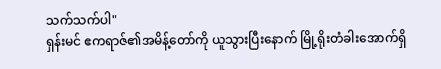သက်သက်ပါ"
ရှန်းမင် ဧကရာဇ်၏အမိန့်တော်ကို ယူသွားပြီးနောက် မြို့ရိုးတံခါးအောက်ရှိ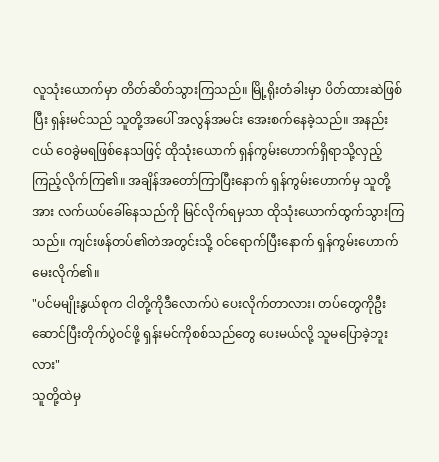လူသုံးယောက်မှာ တိတ်ဆိတ်သွားကြသည်။ မြို့ရိုးတံခါးမှာ ပိတ်ထားဆဲဖြစ်ပြီး ရှန်းမင်သည် သူတို့အပေါ် အလွန်အမင်း အေးစက်နေခဲ့သည်။ အနည်းငယ် ဝေခွဲမရဖြစ်နေသဖြင့် ထိုသုံးယောက် ရှန်ကွမ်းဟောက်ရှိရာသို့လှည့်ကြည့်လိုက်ကြ၏။ အချိန်အတော်ကြာပြီးနောက် ရှန်ကွမ်းဟောက်မှ သူတို့အား လက်ယပ်ခေါ်နေသည်ကို မြင်လိုက်ရမှသာ ထိုသုံးယောက်ထွက်သွားကြသည်။ ကျင်းဖန်တပ်၏တဲအတွင်းသို့ ဝင်ရောက်ပြီးနောက် ရှန်ကွမ်းဟောက်မေးလိုက်၏။
"ပင်မမျိုးနွယ်စုက ငါတို့ကိုဒီလောက်ပဲ ပေးလိုက်တာလား၊ တပ်တွေကိုဦးဆောင်ပြီးတိုက်ပွဲဝင်ဖို့ ရှန်းမင်ကိုစစ်သည်တွေ ပေးမယ်လို့ သူမပြောခဲ့ဘူးလား"
သူတို့ထဲမှ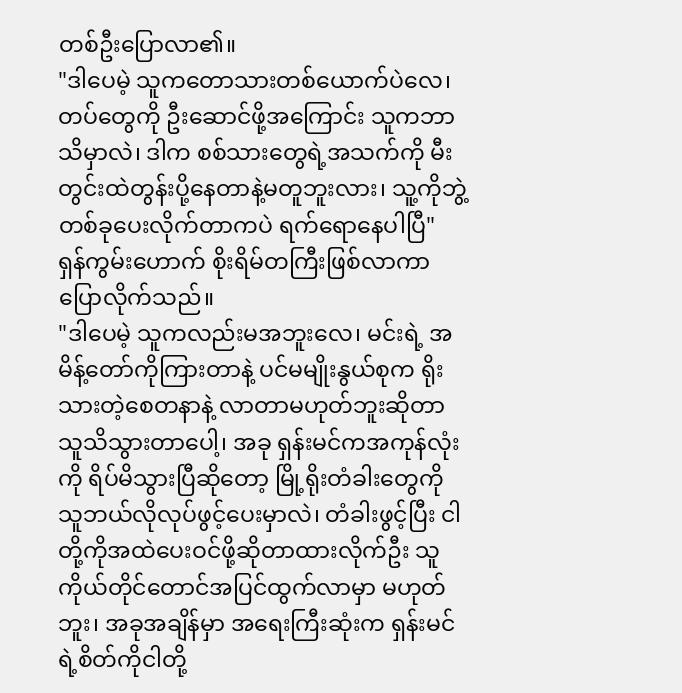တစ်ဦးပြောလာ၏။
"ဒါပေမဲ့ သူကတောသားတစ်ယောက်ပဲလေ၊ တပ်တွေကို ဦးဆောင်ဖို့အကြောင်း သူကဘာသိမှာလဲ၊ ဒါက စစ်သားတွေရဲ့အသက်ကို မီးတွင်းထဲတွန်းပို့နေတာနဲ့မတူဘူးလား၊ သူ့ကိုဘွဲ့တစ်ခုပေးလိုက်တာကပဲ ရက်ရောနေပါပြီ"
ရှန်ကွမ်းဟောက် စိုးရိမ်တကြီးဖြစ်လာကာ ပြောလိုက်သည်။
"ဒါပေမဲ့ သူကလည်းမအဘူးလေ၊ မင်းရဲ့ အမိန့်တော်ကိုကြားတာနဲ့ ပင်မမျိုးနွယ်စုက ရိုးသားတဲ့စေတနာနဲ့ လာတာမဟုတ်ဘူးဆိုတာ သူသိသွားတာပေါ့၊ အခု ရှန်းမင်ကအကုန်လုံးကို ရိပ်မိသွားပြီဆိုတော့ မြို့ရိုးတံခါးတွေကို သူဘယ်လိုလုပ်ဖွင့်ပေးမှာလဲ၊ တံခါးဖွင့်ပြီး ငါတို့ကိုအထဲပေးဝင်ဖို့ဆိုတာထားလိုက်ဦး သူကိုယ်တိုင်တောင်အပြင်ထွက်လာမှာ မဟုတ်ဘူး၊ အခုအချိန်မှာ အရေးကြီးဆုံးက ရှန်းမင်ရဲ့စိတ်ကိုငါတို့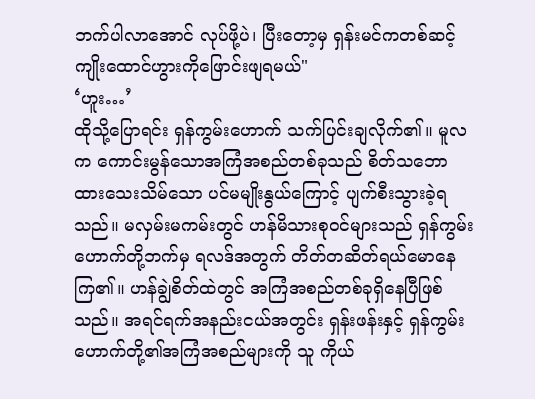ဘက်ပါလာအောင် လုပ်ဖို့ပဲ၊ ပြီးတော့မှ ရှန်းမင်ကတစ်ဆင့် ကျိုးထောင်ဟွားကိုဖြောင်းဖျရမယ်"
‘ဟူး…’
ထိုသို့ပြောရင်း ရှန်ကွမ်းဟောက် သက်ပြင်းချလိုက်၏။ မူလက ကောင်းမွန်သောအကြံအစည်တစ်ခုသည် စိတ်သဘောထားသေးသိမ်သော ပင်မမျိုးနွယ်ကြောင့် ပျက်စီးသွားခဲ့ရသည်။ မလှမ်းမကမ်းတွင် ဟန်မိသားစုဝင်များသည် ရှန်ကွမ်းဟောက်တို့ဘက်မှ ရလဒ်အတွက် တိတ်တဆိတ်ရယ်မောနေကြ၏။ ဟန်ချွဲစိတ်ထဲတွင် အကြံအစည်တစ်ခုရှိနေပြီဖြစ်သည်။ အရင်ရက်အနည်းငယ်အတွင်း ရှန်းဖန်းနှင့် ရှန်ကွမ်းဟောက်တို့၏အကြံအစည်များကို သူ ကိုယ်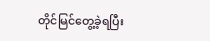တိုင်မြင်တွေ့ခဲ့ရပြီး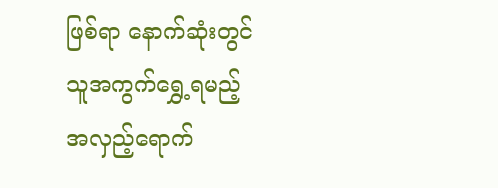ဖြစ်ရာ နောက်ဆုံးတွင် သူအကွက်ရွှေ့ရမည့် အလှည့်ရောက်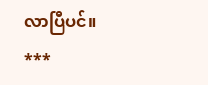လာပြီပင်။
***